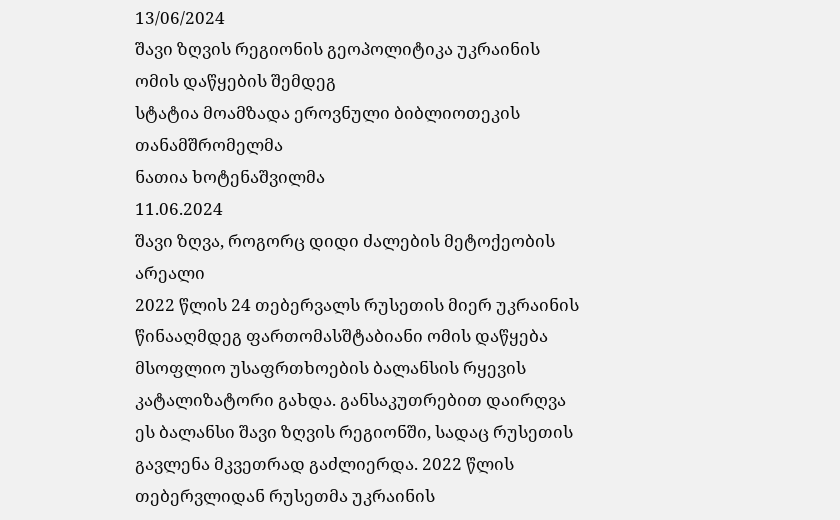13/06/2024
შავი ზღვის რეგიონის გეოპოლიტიკა უკრაინის ომის დაწყების შემდეგ
სტატია მოამზადა ეროვნული ბიბლიოთეკის თანამშრომელმა
ნათია ხოტენაშვილმა
11.06.2024
შავი ზღვა, როგორც დიდი ძალების მეტოქეობის არეალი
2022 წლის 24 თებერვალს რუსეთის მიერ უკრაინის წინააღმდეგ ფართომასშტაბიანი ომის დაწყება მსოფლიო უსაფრთხოების ბალანსის რყევის კატალიზატორი გახდა. განსაკუთრებით დაირღვა ეს ბალანსი შავი ზღვის რეგიონში, სადაც რუსეთის გავლენა მკვეთრად გაძლიერდა. 2022 წლის თებერვლიდან რუსეთმა უკრაინის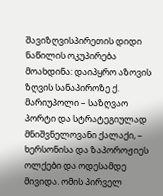შავიზღვისპირეთის დიდი ნაწილის ოკუპირება მოახდინა: დაიპყრო აზოვის ზღვის სანაპიროზე ქ. მარიუპოლი – საზღვაო პორტი და სტრატეგიულად მნიშვნელოვანი ქალაქი, – ხერსონისა და ზაპოროჟიეს ოლქები და ოდესამდე მივიდა. ომის პირველ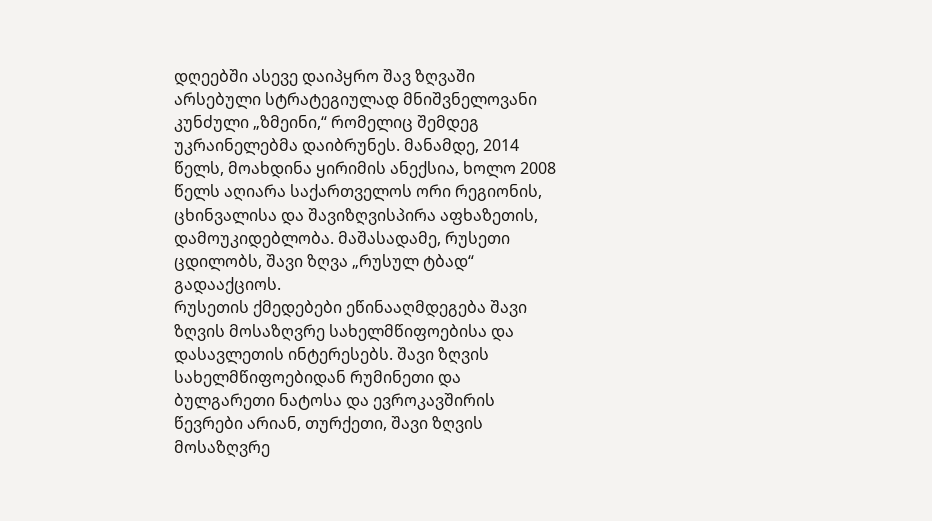დღეებში ასევე დაიპყრო შავ ზღვაში არსებული სტრატეგიულად მნიშვნელოვანი კუნძული „ზმეინი,“ რომელიც შემდეგ უკრაინელებმა დაიბრუნეს. მანამდე, 2014 წელს, მოახდინა ყირიმის ანექსია, ხოლო 2008 წელს აღიარა საქართველოს ორი რეგიონის, ცხინვალისა და შავიზღვისპირა აფხაზეთის, დამოუკიდებლობა. მაშასადამე, რუსეთი ცდილობს, შავი ზღვა „რუსულ ტბად“ გადააქციოს.
რუსეთის ქმედებები ეწინააღმდეგება შავი ზღვის მოსაზღვრე სახელმწიფოებისა და დასავლეთის ინტერესებს. შავი ზღვის სახელმწიფოებიდან რუმინეთი და ბულგარეთი ნატოსა და ევროკავშირის წევრები არიან, თურქეთი, შავი ზღვის მოსაზღვრე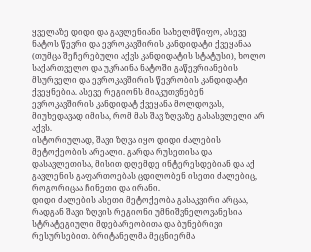ყველაზე დიდი და გავლენიანი სახელმწიფო, ასევე ნატოს წევრი და ევროკავშირის კანდიდატი ქვეყანაა (თუმცა შეჩერებული აქვს კანდიდატის სტატუსი), ხოლო საქართველო და უკრაინა ნატოში გაწევრიანების მსურველი და ევროკავშირის წევრობის კანდიდატი ქვეყნებია. ასევე რეგიონს მიაკუთვნებენ ევროკავშირის კანდიდატ ქვეყანა მოლდოვას, მიუხედავად იმისა, რომ მას შავ ზღვაზე გასასვლელი არ აქვს.
ისტორიულად, შავი ზღვა იყო დიდი ძალების მეტოქეობის არეალი. გარდა რუსეთისა და დასავლეთისა, მისით დღემდე ინტერესდებიან და აქ გავლენის გაფართოებას ცდილობენ ისეთი ძალებიც, როგორიცაა ჩინეთი და ირანი.
დიდი ძალების ასეთი მეტოქეობა გასაკვირი არცაა, რადგან შავი ზღვის რეგიონი უმნიშვნელოვანესია სტრატეგიული მდებარეობითა და ბუნებრივი რესურსებით. ბრიტანელმა მეცნიერმა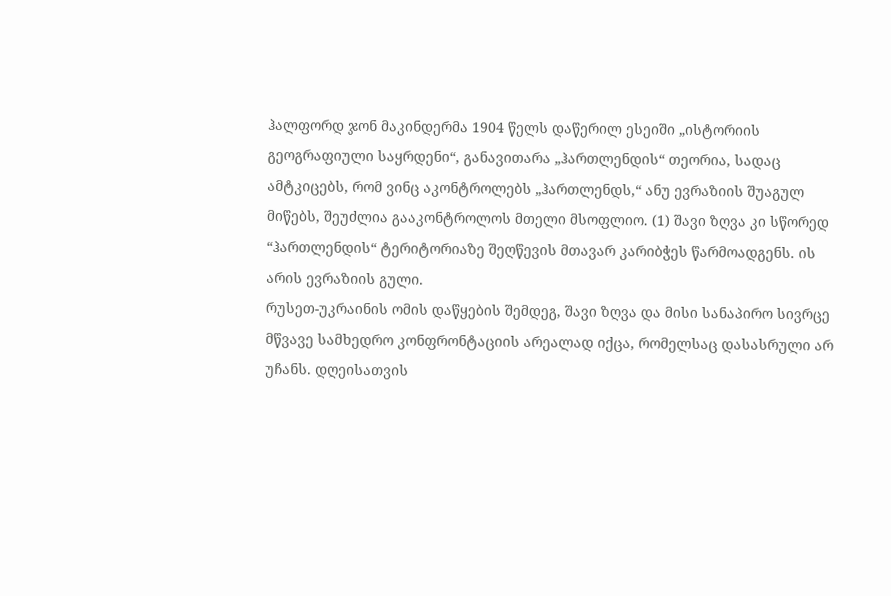ჰალფორდ ჯონ მაკინდერმა 1904 წელს დაწერილ ესეიში „ისტორიის გეოგრაფიული საყრდენი“, განავითარა „ჰართლენდის“ თეორია, სადაც ამტკიცებს, რომ ვინც აკონტროლებს „ჰართლენდს,“ ანუ ევრაზიის შუაგულ მიწებს, შეუძლია გააკონტროლოს მთელი მსოფლიო. (1) შავი ზღვა კი სწორედ “ჰართლენდის“ ტერიტორიაზე შეღწევის მთავარ კარიბჭეს წარმოადგენს. ის არის ევრაზიის გული.
რუსეთ-უკრაინის ომის დაწყების შემდეგ, შავი ზღვა და მისი სანაპირო სივრცე მწვავე სამხედრო კონფრონტაციის არეალად იქცა, რომელსაც დასასრული არ უჩანს. დღეისათვის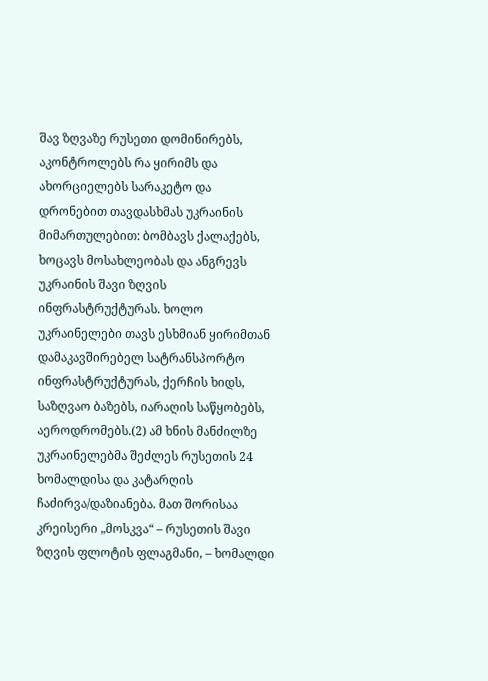შავ ზღვაზე რუსეთი დომინირებს, აკონტროლებს რა ყირიმს და ახორციელებს სარაკეტო და დრონებით თავდასხმას უკრაინის მიმართულებით: ბომბავს ქალაქებს, ხოცავს მოსახლეობას და ანგრევს უკრაინის შავი ზღვის ინფრასტრუქტურას. ხოლო უკრაინელები თავს ესხმიან ყირიმთან დამაკავშირებელ სატრანსპორტო ინფრასტრუქტურას, ქერჩის ხიდს, საზღვაო ბაზებს, იარაღის საწყობებს, აეროდრომებს.(2) ამ ხნის მანძილზე უკრაინელებმა შეძლეს რუსეთის 24 ხომალდისა და კატარღის ჩაძირვა/დაზიანება. მათ შორისაა კრეისერი „მოსკვა“ – რუსეთის შავი ზღვის ფლოტის ფლაგმანი, – ხომალდი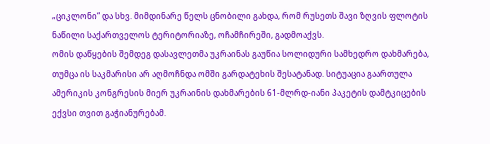„ციკლონი“ და სხვ. მიმდინარე წელს ცნობილი გახდა, რომ რუსეთს შავი ზღვის ფლოტის ნაწილი საქართველოს ტერიტორიაზე, ოჩამჩირეში, გადმოაქვს.
ომის დაწყების შემდეგ დასავლეთმა უკრაინას გაუწია სოლიდური სამხედრო დახმარება, თუმცა ის საკმარისი არ აღმოჩნდა ომში გარდატეხის შესატანად. სიტუაცია გაართულა ამერიკის კონგრესის მიერ უკრაინის დახმარების 61-მლრდ-იანი პაკეტის დამტკიცების ექვსი თვით გაჭიანურებამ.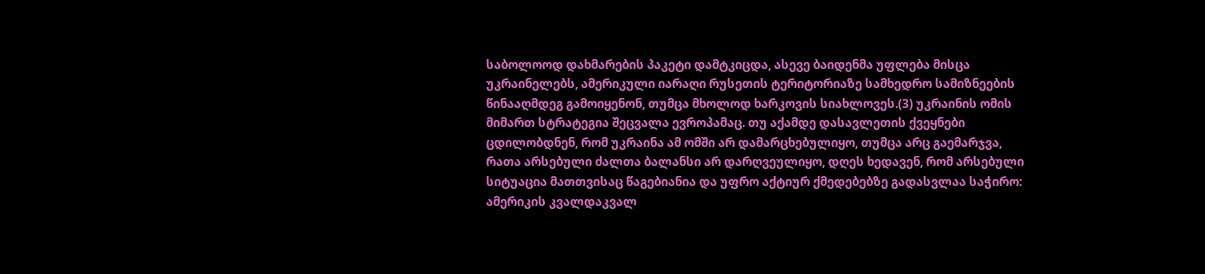საბოლოოდ დახმარების პაკეტი დამტკიცდა, ასევე ბაიდენმა უფლება მისცა უკრაინელებს, ამერიკული იარაღი რუსეთის ტერიტორიაზე სამხედრო სამიზნეების წინააღმდეგ გამოიყენონ, თუმცა მხოლოდ ხარკოვის სიახლოვეს.(3) უკრაინის ომის მიმართ სტრატეგია შეცვალა ევროპამაც. თუ აქამდე დასავლეთის ქვეყნები ცდილობდნენ, რომ უკრაინა ამ ომში არ დამარცხებულიყო, თუმცა არც გაემარჯვა, რათა არსებული ძალთა ბალანსი არ დარღვეულიყო, დღეს ხედავენ, რომ არსებული სიტუაცია მათთვისაც წაგებიანია და უფრო აქტიურ ქმედებებზე გადასვლაა საჭირო: ამერიკის კვალდაკვალ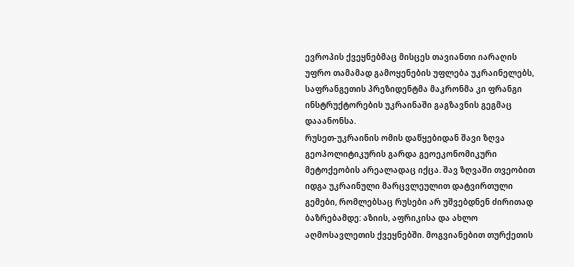ევროპის ქვეყნებმაც მისცეს თავიანთი იარაღის უფრო თამამად გამოყენების უფლება უკრაინელებს, საფრანგეთის პრეზიდენტმა მაკრონმა კი ფრანგი ინსტრუქტორების უკრაინაში გაგზავნის გეგმაც დააანონსა.
რუსეთ-უკრაინის ომის დაწყებიდან შავი ზღვა გეოპოლიტიკურის გარდა გეოეკონომიკური მეტოქეობის არეალადაც იქცა. შავ ზღვაში თვეობით იდგა უკრაინული მარცვლეულით დატვირთული გემები, რომლებსაც რუსები არ უშვებდნენ ძირითად ბაზრებამდე: აზიის, აფრიკისა და ახლო აღმოსავლეთის ქვეყნებში. მოგვიანებით თურქეთის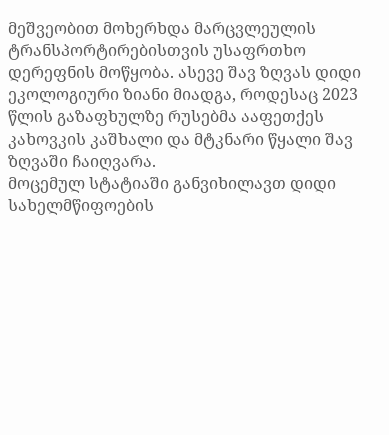მეშვეობით მოხერხდა მარცვლეულის ტრანსპორტირებისთვის უსაფრთხო დერეფნის მოწყობა. ასევე შავ ზღვას დიდი ეკოლოგიური ზიანი მიადგა, როდესაც 2023 წლის გაზაფხულზე რუსებმა ააფეთქეს კახოვკის კაშხალი და მტკნარი წყალი შავ ზღვაში ჩაიღვარა.
მოცემულ სტატიაში განვიხილავთ დიდი სახელმწიფოების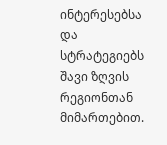ინტერესებსა და სტრატეგიებს შავი ზღვის რეგიონთან მიმართებით.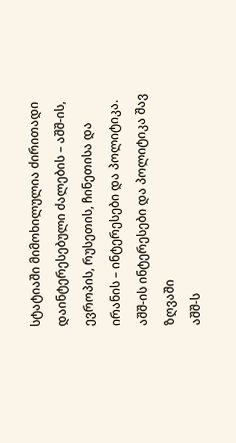სტატიაში მიმოხილულია ძირითადი დაინტერესებული ძალების – აშშ-ის, ევროპის, რუსეთის, ჩინეთისა და ირანის – ინტერესები და პოლიტიკა.
აშშ-ის ინტერესები და პოლიტიკა შავ ზღვაში
აშშ-ს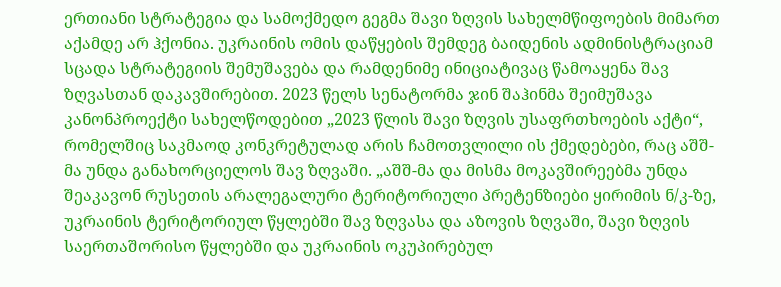ერთიანი სტრატეგია და სამოქმედო გეგმა შავი ზღვის სახელმწიფოების მიმართ აქამდე არ ჰქონია. უკრაინის ომის დაწყების შემდეგ ბაიდენის ადმინისტრაციამ სცადა სტრატეგიის შემუშავება და რამდენიმე ინიციატივაც წამოაყენა შავ ზღვასთან დაკავშირებით. 2023 წელს სენატორმა ჯინ შაჰინმა შეიმუშავა კანონპროექტი სახელწოდებით „2023 წლის შავი ზღვის უსაფრთხოების აქტი“, რომელშიც საკმაოდ კონკრეტულად არის ჩამოთვლილი ის ქმედებები, რაც აშშ-მა უნდა განახორციელოს შავ ზღვაში. „აშშ-მა და მისმა მოკავშირეებმა უნდა შეაკავონ რუსეთის არალეგალური ტერიტორიული პრეტენზიები ყირიმის ნ/კ-ზე, უკრაინის ტერიტორიულ წყლებში შავ ზღვასა და აზოვის ზღვაში, შავი ზღვის საერთაშორისო წყლებში და უკრაინის ოკუპირებულ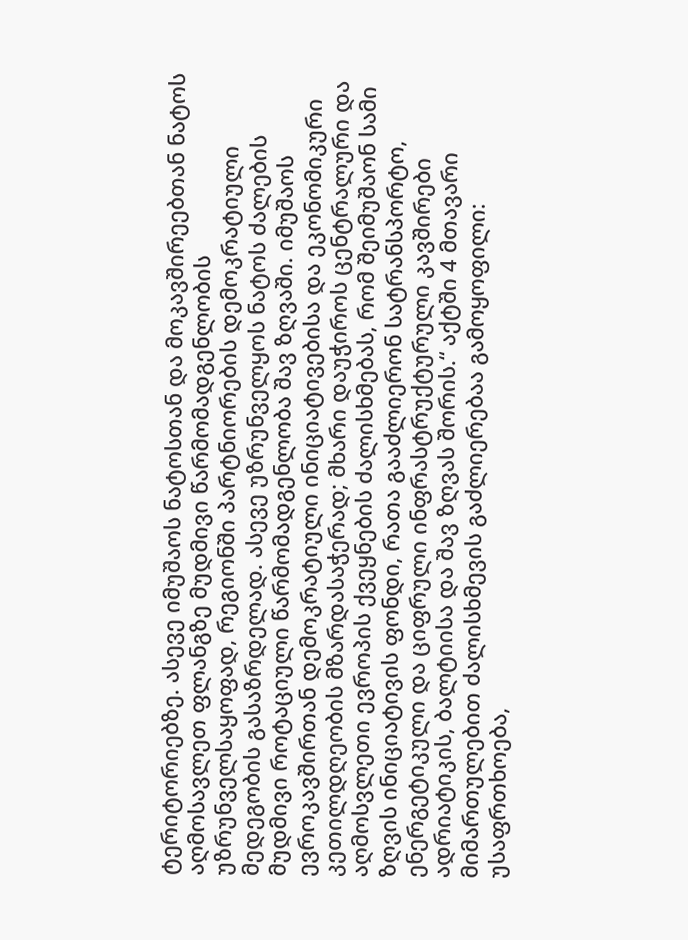ტერიტორიებზე. ასევე იმუშაოს ნატოსთან და მოკავშირეებთან ნატოს აღმოსავლეთ ფლანგზე მუდმივი წარმომადგენლობის უზრუნველსაყოფად, რეგიონში პარტნიორების დემოკრატიული მედეგობის გასაზრდელად. ასევე უზრუნველყოს ნატოს ძალების მუდმივი როტაციული წარმომადგენლობა შავ ზღვაში. იმუშაოს ევროკავშირთან დემოკრატიული ინიციატივებისა და ეკონომიკური კეთილდღეობის მზარდასაჭერად; მხარი დაუჭიროს ცენტრალური და აღმოსვლეთი ევროპის ქვეყნების ძალისხმებას, რომ შეიმუშაონ სამი ზღვის ინიციატივის ფონდი, რათა გააძლიერონ სატრანსპორტო, ენერგეტიკული და ციფრული ინფრასტრუქტურული კავშირები ადრიატიკის, ბალტიისა და შავ ზღვას შორის.“ აქტში 4 მთავარი მიმართულებით ძალისხმევის გაძლიერებაა გამოყოფილი: უსაფრთხოება,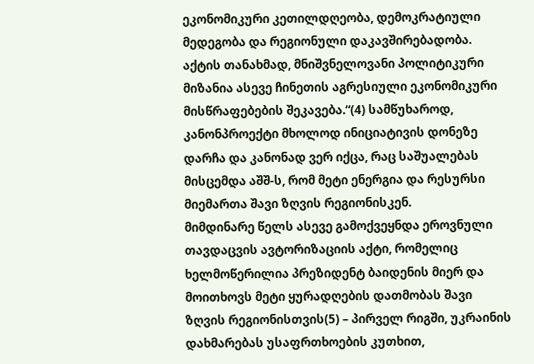ეკონომიკური კეთილდღეობა, დემოკრატიული მედეგობა და რეგიონული დაკავშირებადობა. აქტის თანახმად, მნიშვნელოვანი პოლიტიკური მიზანია ასევე ჩინეთის აგრესიული ეკონომიკური მისწრაფებების შეკავება.“(4) სამწუხაროდ, კანონპროექტი მხოლოდ ინიციატივის დონეზე დარჩა და კანონად ვერ იქცა, რაც საშუალებას მისცემდა აშშ-ს, რომ მეტი ენერგია და რესურსი მიემართა შავი ზღვის რეგიონისკენ.
მიმდინარე წელს ასევე გამოქვეყნდა ეროვნული თავდაცვის ავტორიზაციის აქტი, რომელიც ხელმოწერილია პრეზიდენტ ბაიდენის მიერ და მოითხოვს მეტი ყურადღების დათმობას შავი ზღვის რეგიონისთვის(5) – პირველ რიგში, უკრაინის დახმარებას უსაფრთხოების კუთხით,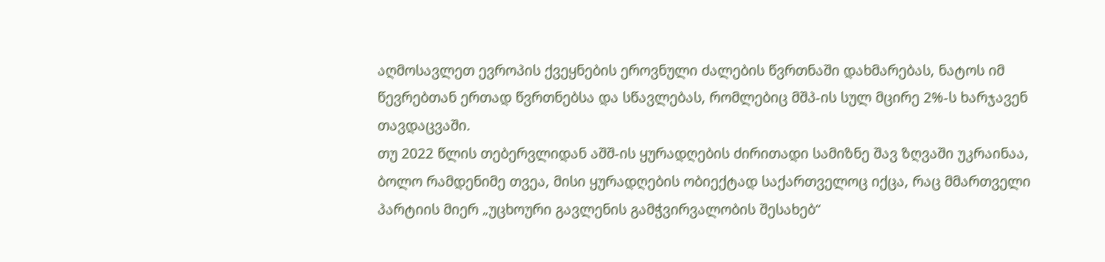აღმოსავლეთ ევროპის ქვეყნების ეროვნული ძალების წვრთნაში დახმარებას, ნატოს იმ წევრებთან ერთად წვრთნებსა და სწავლებას, რომლებიც მშპ-ის სულ მცირე 2%-ს ხარჯავენ თავდაცვაში.
თუ 2022 წლის თებერვლიდან აშშ-ის ყურადღების ძირითადი სამიზნე შავ ზღვაში უკრაინაა, ბოლო რამდენიმე თვეა, მისი ყურადღების ობიექტად საქართველოც იქცა, რაც მმართველი პარტიის მიერ „უცხოური გავლენის გამჭვირვალობის შესახებ“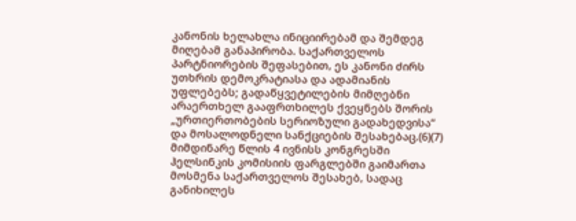კანონის ხელახლა ინიციირებამ და შემდეგ მიღებამ განაპირობა. საქართველოს პარტნიორების შეფასებით, ეს კანონი ძირს უთხრის დემოკრატიასა და ადამიანის უფლებებს; გადაწყვეტილების მიმღებნი არაერთხელ გააფრთხილეს ქვეყნებს შორის „ურთიერთობების სერიოზული გადახედვისა“ და მოსალოდნელი სანქციების შესახებაც.(6)(7) მიმდინარე წლის 4 ივნისს კონგრესში ჰელსინკის კომისიის ფარგლებში გაიმართა მოსმენა საქართველოს შესახებ, სადაც განიხილეს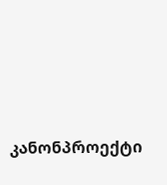კანონპროექტი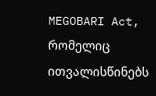MEGOBARI Act, რომელიც ითვალისწინებს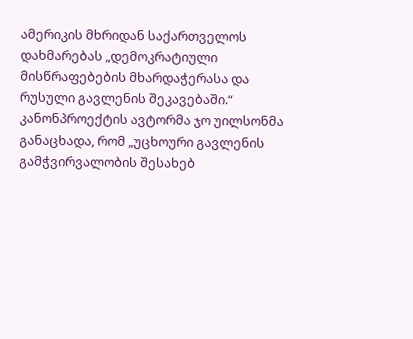ამერიკის მხრიდან საქართველოს დახმარებას „დემოკრატიული მისწრაფებების მხარდაჭერასა და რუსული გავლენის შეკავებაში.“ კანონპროექტის ავტორმა ჯო უილსონმა განაცხადა, რომ „უცხოური გავლენის გამჭვირვალობის შესახებ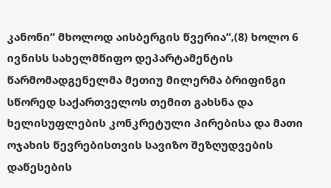კანონი“ მხოლოდ აისბერგის წვერია“,(8) ხოლო 6 ივნისს სახელმწიფო დეპარტამენტის წარმომადგენელმა მეთიუ მილერმა ბრიფინგი სწორედ საქართველოს თემით გახსნა და ხელისუფლების კონკრეტული პირებისა და მათი ოჯახის წევრებისთვის სავიზო შეზღუდვების დაწესების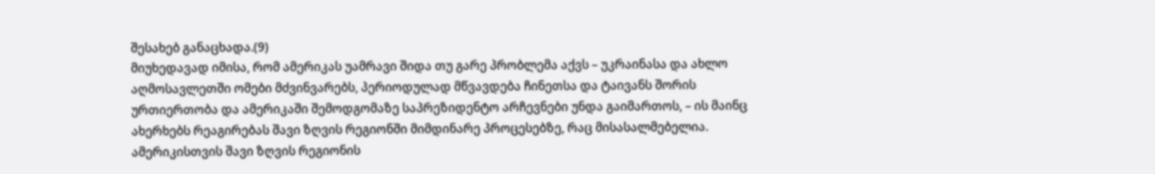შესახებ განაცხადა.(9)
მიუხედავად იმისა, რომ ამერიკას უამრავი შიდა თუ გარე პრობლემა აქვს – უკრაინასა და ახლო აღმოსავლეთში ომები მძვინვარებს, პერიოდულად მწვავდება ჩინეთსა და ტაივანს შორის ურთიერთობა და ამერიკაში შემოდგომაზე საპრეზიდენტო არჩევნები უნდა გაიმართოს, – ის მაინც ახერხებს რეაგირებას შავი ზღვის რეგიონში მიმდინარე პროცესებზე, რაც მისასალმებელია. ამერიკისთვის შავი ზღვის რეგიონის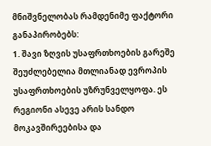მნიშვნელობას რამდენიმე ფაქტორი განაპირობებს:
1. შავი ზღვის უსაფრთხოების გარეშე შეუძლებელია მთლიანად ევროპის უსაფრთხოების უზრუნველყოფა. ეს რეგიონი ასევე არის სანდო მოკავშირეებისა და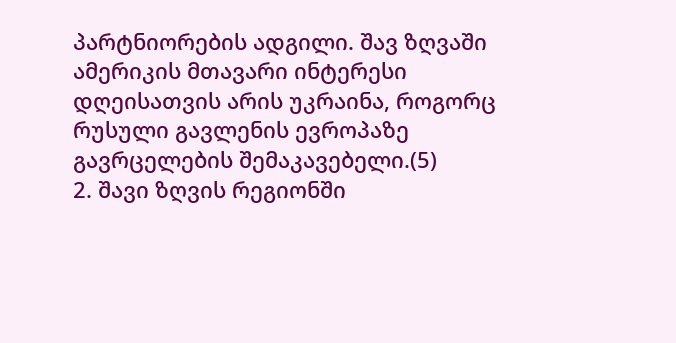პარტნიორების ადგილი. შავ ზღვაში ამერიკის მთავარი ინტერესი დღეისათვის არის უკრაინა, როგორც რუსული გავლენის ევროპაზე გავრცელების შემაკავებელი.(5)
2. შავი ზღვის რეგიონში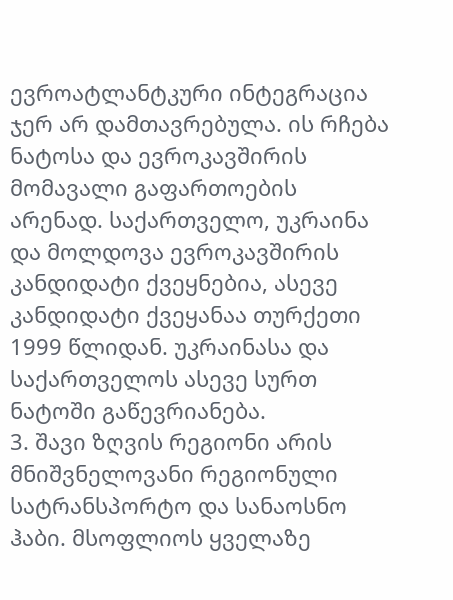ევროატლანტკური ინტეგრაცია ჯერ არ დამთავრებულა. ის რჩება ნატოსა და ევროკავშირის მომავალი გაფართოების არენად. საქართველო, უკრაინა და მოლდოვა ევროკავშირის კანდიდატი ქვეყნებია, ასევე კანდიდატი ქვეყანაა თურქეთი 1999 წლიდან. უკრაინასა და საქართველოს ასევე სურთ ნატოში გაწევრიანება.
3. შავი ზღვის რეგიონი არის მნიშვნელოვანი რეგიონული სატრანსპორტო და სანაოსნო ჰაბი. მსოფლიოს ყველაზე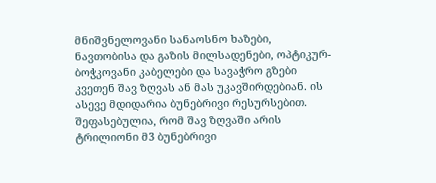მნიშვნელოვანი სანაოსნო ხაზები, ნავთობისა და გაზის მილსადენები, ოპტიკურ-ბოჭკოვანი კაბელები და სავაჭრო გზები კვეთენ შავ ზღვას ან მას უკავშირდებიან. ის ასევე მდიდარია ბუნებრივი რესურსებით. შეფასებულია, რომ შავ ზღვაში არის ტრილიონი მ3 ბუნებრივი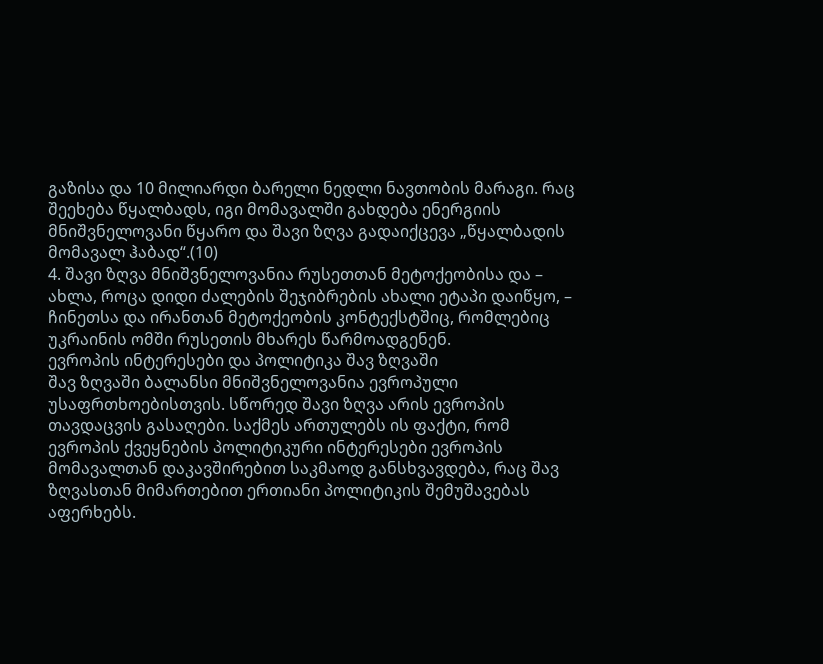გაზისა და 10 მილიარდი ბარელი ნედლი ნავთობის მარაგი. რაც შეეხება წყალბადს, იგი მომავალში გახდება ენერგიის მნიშვნელოვანი წყარო და შავი ზღვა გადაიქცევა „წყალბადის მომავალ ჰაბად“.(10)
4. შავი ზღვა მნიშვნელოვანია რუსეთთან მეტოქეობისა და – ახლა, როცა დიდი ძალების შეჯიბრების ახალი ეტაპი დაიწყო, – ჩინეთსა და ირანთან მეტოქეობის კონტექსტშიც, რომლებიც უკრაინის ომში რუსეთის მხარეს წარმოადგენენ.
ევროპის ინტერესები და პოლიტიკა შავ ზღვაში
შავ ზღვაში ბალანსი მნიშვნელოვანია ევროპული უსაფრთხოებისთვის. სწორედ შავი ზღვა არის ევროპის თავდაცვის გასაღები. საქმეს ართულებს ის ფაქტი, რომ ევროპის ქვეყნების პოლიტიკური ინტერესები ევროპის მომავალთან დაკავშირებით საკმაოდ განსხვავდება, რაც შავ ზღვასთან მიმართებით ერთიანი პოლიტიკის შემუშავებას აფერხებს.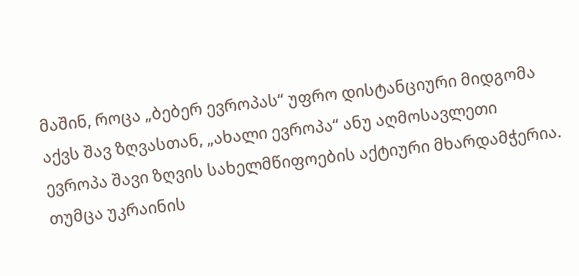მაშინ, როცა „ბებერ ევროპას“ უფრო დისტანციური მიდგომა აქვს შავ ზღვასთან, „ახალი ევროპა“ ანუ აღმოსავლეთი ევროპა შავი ზღვის სახელმწიფოების აქტიური მხარდამჭერია. თუმცა უკრაინის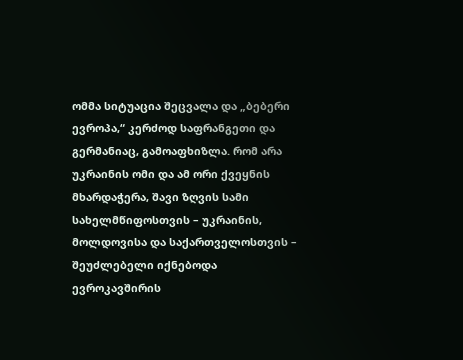ომმა სიტუაცია შეცვალა და „ბებერი ევროპა,“ კერძოდ საფრანგეთი და გერმანიაც, გამოაფხიზლა. რომ არა უკრაინის ომი და ამ ორი ქვეყნის მხარდაჭერა, შავი ზღვის სამი სახელმწიფოსთვის – უკრაინის, მოლდოვისა და საქართველოსთვის – შეუძლებელი იქნებოდა ევროკავშირის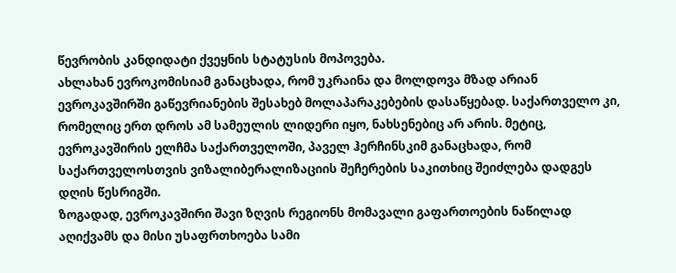წევრობის კანდიდატი ქვეყნის სტატუსის მოპოვება.
ახლახან ევროკომისიამ განაცხადა, რომ უკრაინა და მოლდოვა მზად არიან ევროკავშირში გაწევრიანების შესახებ მოლაპარაკებების დასაწყებად. საქართველო კი, რომელიც ერთ დროს ამ სამეულის ლიდერი იყო, ნახსენებიც არ არის. მეტიც, ევროკავშირის ელჩმა საქართველოში, პაველ ჰერჩინსკიმ განაცხადა, რომ საქართველოსთვის ვიზალიბერალიზაციის შეჩერების საკითხიც შეიძლება დადგეს დღის წესრიგში.
ზოგადად, ევროკავშირი შავი ზღვის რეგიონს მომავალი გაფართოების ნაწილად აღიქვამს და მისი უსაფრთხოება სამი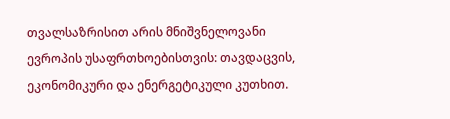თვალსაზრისით არის მნიშვნელოვანი ევროპის უსაფრთხოებისთვის: თავდაცვის, ეკონომიკური და ენერგეტიკული კუთხით.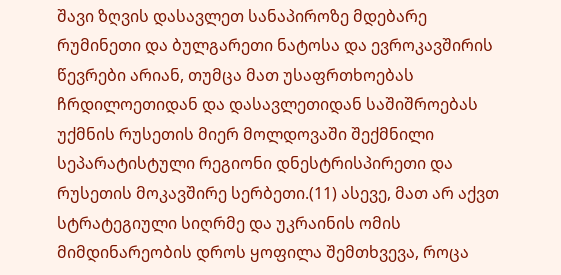შავი ზღვის დასავლეთ სანაპიროზე მდებარე რუმინეთი და ბულგარეთი ნატოსა და ევროკავშირის წევრები არიან, თუმცა მათ უსაფრთხოებას ჩრდილოეთიდან და დასავლეთიდან საშიშროებას უქმნის რუსეთის მიერ მოლდოვაში შექმნილი სეპარატისტული რეგიონი დნესტრისპირეთი და რუსეთის მოკავშირე სერბეთი.(11) ასევე, მათ არ აქვთ სტრატეგიული სიღრმე და უკრაინის ომის მიმდინარეობის დროს ყოფილა შემთხვევა, როცა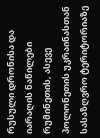რუსული დრონისა და იარაღის ნაწილები რუმინეთის, ასევე პოლონეთის უკრაინასთან სასაზღვრო ტერიტორიაზე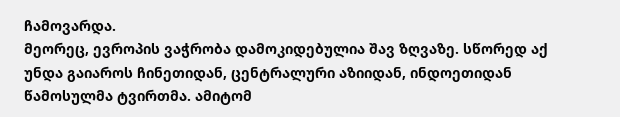ჩამოვარდა.
მეორეც, ევროპის ვაჭრობა დამოკიდებულია შავ ზღვაზე. სწორედ აქ უნდა გაიაროს ჩინეთიდან, ცენტრალური აზიიდან, ინდოეთიდან წამოსულმა ტვირთმა. ამიტომ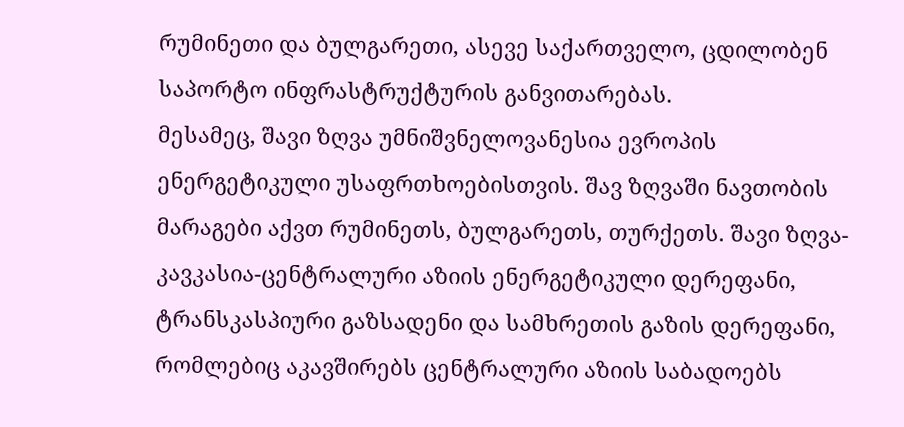რუმინეთი და ბულგარეთი, ასევე საქართველო, ცდილობენ საპორტო ინფრასტრუქტურის განვითარებას.
მესამეც, შავი ზღვა უმნიშვნელოვანესია ევროპის ენერგეტიკული უსაფრთხოებისთვის. შავ ზღვაში ნავთობის მარაგები აქვთ რუმინეთს, ბულგარეთს, თურქეთს. შავი ზღვა-კავკასია-ცენტრალური აზიის ენერგეტიკული დერეფანი, ტრანსკასპიური გაზსადენი და სამხრეთის გაზის დერეფანი, რომლებიც აკავშირებს ცენტრალური აზიის საბადოებს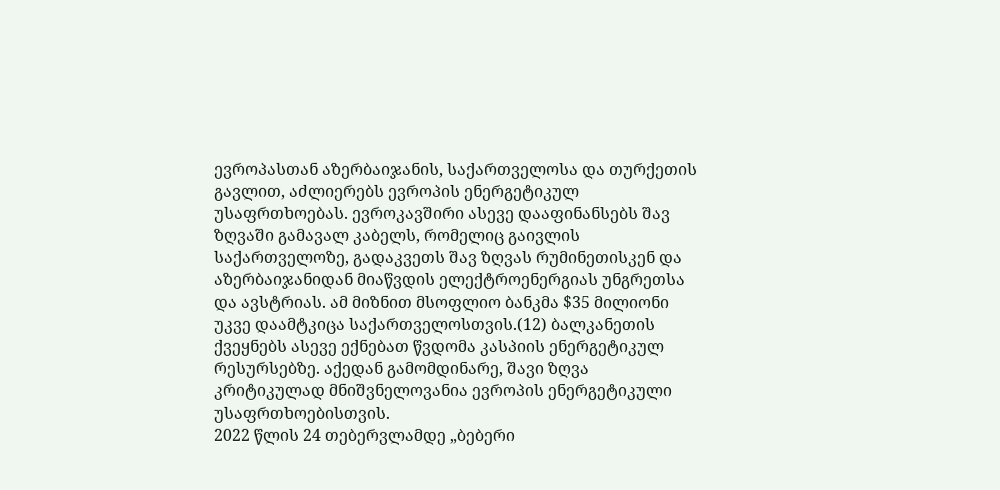ევროპასთან აზერბაიჯანის, საქართველოსა და თურქეთის გავლით, აძლიერებს ევროპის ენერგეტიკულ უსაფრთხოებას. ევროკავშირი ასევე დააფინანსებს შავ ზღვაში გამავალ კაბელს, რომელიც გაივლის საქართველოზე, გადაკვეთს შავ ზღვას რუმინეთისკენ და აზერბაიჯანიდან მიაწვდის ელექტროენერგიას უნგრეთსა და ავსტრიას. ამ მიზნით მსოფლიო ბანკმა $35 მილიონი უკვე დაამტკიცა საქართველოსთვის.(12) ბალკანეთის ქვეყნებს ასევე ექნებათ წვდომა კასპიის ენერგეტიკულ რესურსებზე. აქედან გამომდინარე, შავი ზღვა კრიტიკულად მნიშვნელოვანია ევროპის ენერგეტიკული უსაფრთხოებისთვის.
2022 წლის 24 თებერვლამდე „ბებერი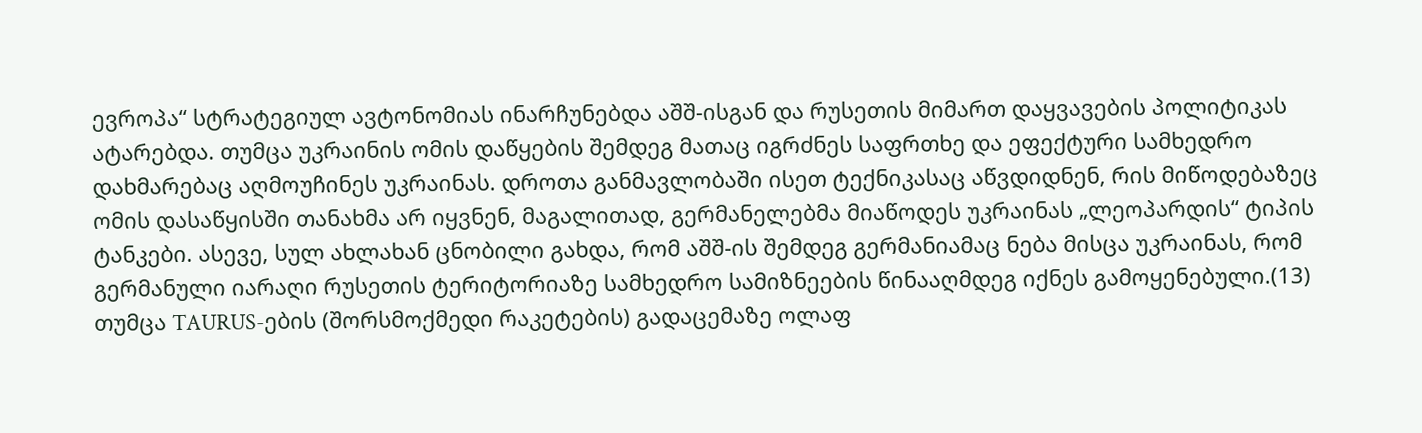ევროპა“ სტრატეგიულ ავტონომიას ინარჩუნებდა აშშ-ისგან და რუსეთის მიმართ დაყვავების პოლიტიკას ატარებდა. თუმცა უკრაინის ომის დაწყების შემდეგ მათაც იგრძნეს საფრთხე და ეფექტური სამხედრო დახმარებაც აღმოუჩინეს უკრაინას. დროთა განმავლობაში ისეთ ტექნიკასაც აწვდიდნენ, რის მიწოდებაზეც ომის დასაწყისში თანახმა არ იყვნენ, მაგალითად, გერმანელებმა მიაწოდეს უკრაინას „ლეოპარდის“ ტიპის ტანკები. ასევე, სულ ახლახან ცნობილი გახდა, რომ აშშ-ის შემდეგ გერმანიამაც ნება მისცა უკრაინას, რომ გერმანული იარაღი რუსეთის ტერიტორიაზე სამხედრო სამიზნეების წინააღმდეგ იქნეს გამოყენებული.(13) თუმცა TAURUS-ების (შორსმოქმედი რაკეტების) გადაცემაზე ოლაფ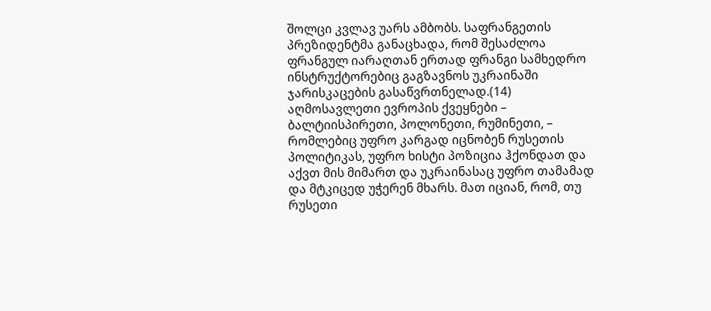შოლცი კვლავ უარს ამბობს. საფრანგეთის პრეზიდენტმა განაცხადა, რომ შესაძლოა ფრანგულ იარაღთან ერთად ფრანგი სამხედრო ინსტრუქტორებიც გაგზავნოს უკრაინაში ჯარისკაცების გასაწვრთნელად.(14)
აღმოსავლეთი ევროპის ქვეყნები – ბალტიისპირეთი, პოლონეთი, რუმინეთი, – რომლებიც უფრო კარგად იცნობენ რუსეთის პოლიტიკას, უფრო ხისტი პოზიცია ჰქონდათ და აქვთ მის მიმართ და უკრაინასაც უფრო თამამად და მტკიცედ უჭერენ მხარს. მათ იციან, რომ, თუ რუსეთი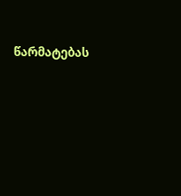წარმატებას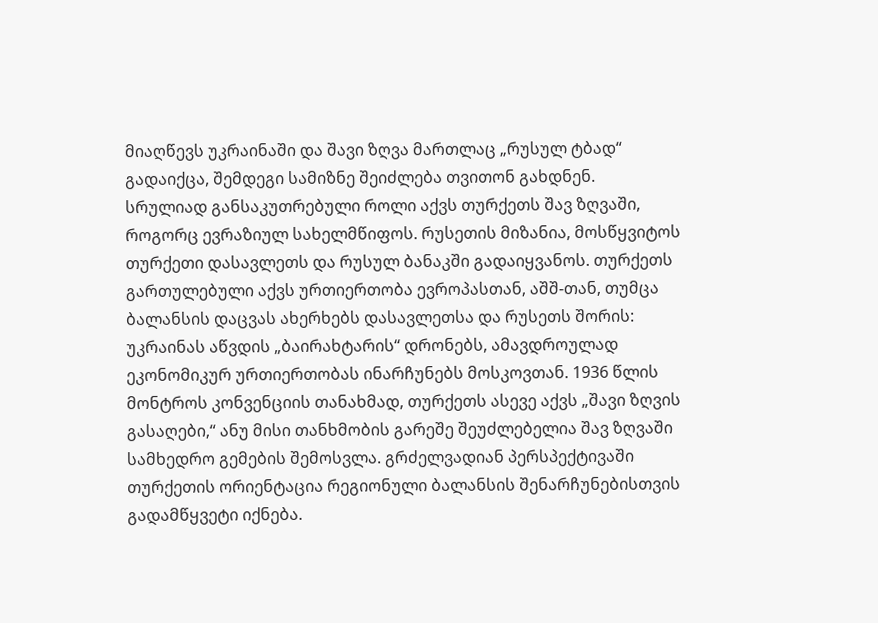მიაღწევს უკრაინაში და შავი ზღვა მართლაც „რუსულ ტბად“ გადაიქცა, შემდეგი სამიზნე შეიძლება თვითონ გახდნენ.
სრულიად განსაკუთრებული როლი აქვს თურქეთს შავ ზღვაში, როგორც ევრაზიულ სახელმწიფოს. რუსეთის მიზანია, მოსწყვიტოს თურქეთი დასავლეთს და რუსულ ბანაკში გადაიყვანოს. თურქეთს გართულებული აქვს ურთიერთობა ევროპასთან, აშშ-თან, თუმცა ბალანსის დაცვას ახერხებს დასავლეთსა და რუსეთს შორის: უკრაინას აწვდის „ბაირახტარის“ დრონებს, ამავდროულად ეკონომიკურ ურთიერთობას ინარჩუნებს მოსკოვთან. 1936 წლის მონტროს კონვენციის თანახმად, თურქეთს ასევე აქვს „შავი ზღვის გასაღები,“ ანუ მისი თანხმობის გარეშე შეუძლებელია შავ ზღვაში სამხედრო გემების შემოსვლა. გრძელვადიან პერსპექტივაში თურქეთის ორიენტაცია რეგიონული ბალანსის შენარჩუნებისთვის გადამწყვეტი იქნება.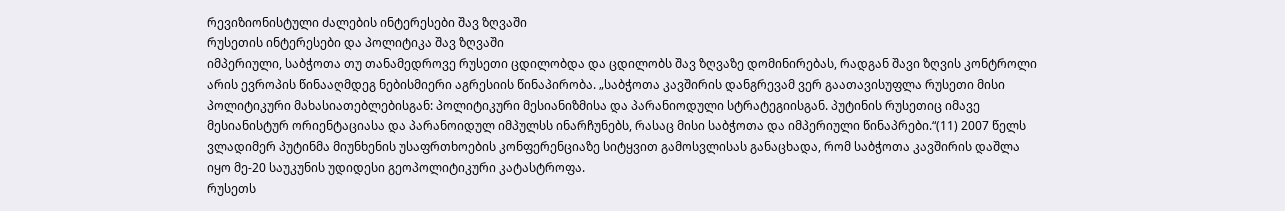რევიზიონისტული ძალების ინტერესები შავ ზღვაში
რუსეთის ინტერესები და პოლიტიკა შავ ზღვაში
იმპერიული, საბჭოთა თუ თანამედროვე რუსეთი ცდილობდა და ცდილობს შავ ზღვაზე დომინირებას, რადგან შავი ზღვის კონტროლი არის ევროპის წინააღმდეგ ნებისმიერი აგრესიის წინაპირობა. „საბჭოთა კავშირის დანგრევამ ვერ გაათავისუფლა რუსეთი მისი პოლიტიკური მახასიათებლებისგან: პოლიტიკური მესიანიზმისა და პარანიოდული სტრატეგიისგან. პუტინის რუსეთიც იმავე მესიანისტურ ორიენტაციასა და პარანოიდულ იმპულსს ინარჩუნებს, რასაც მისი საბჭოთა და იმპერიული წინაპრები.“(11) 2007 წელს ვლადიმერ პუტინმა მიუნხენის უსაფრთხოების კონფერენციაზე სიტყვით გამოსვლისას განაცხადა, რომ საბჭოთა კავშირის დაშლა იყო მე-20 საუკუნის უდიდესი გეოპოლიტიკური კატასტროფა.
რუსეთს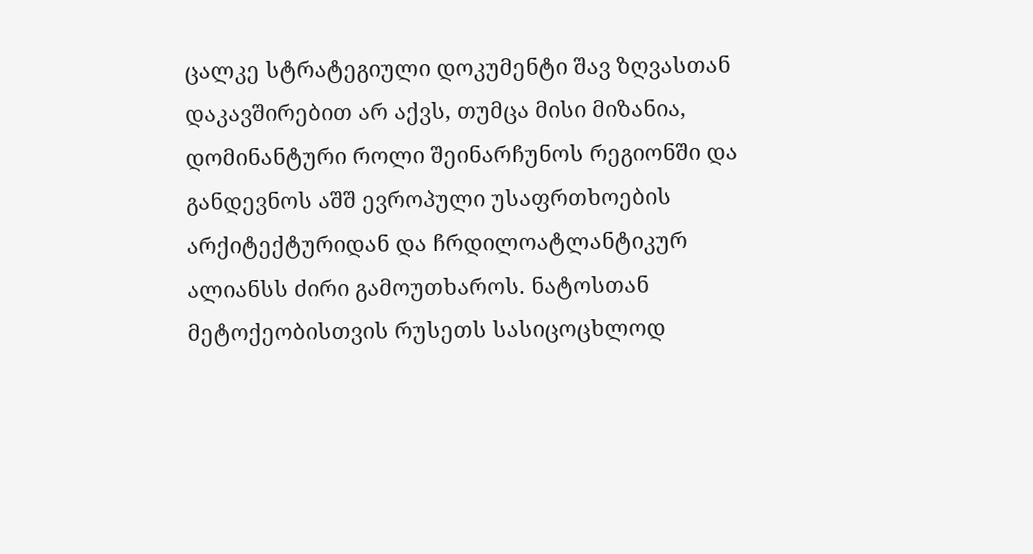ცალკე სტრატეგიული დოკუმენტი შავ ზღვასთან დაკავშირებით არ აქვს, თუმცა მისი მიზანია, დომინანტური როლი შეინარჩუნოს რეგიონში და განდევნოს აშშ ევროპული უსაფრთხოების არქიტექტურიდან და ჩრდილოატლანტიკურ ალიანსს ძირი გამოუთხაროს. ნატოსთან მეტოქეობისთვის რუსეთს სასიცოცხლოდ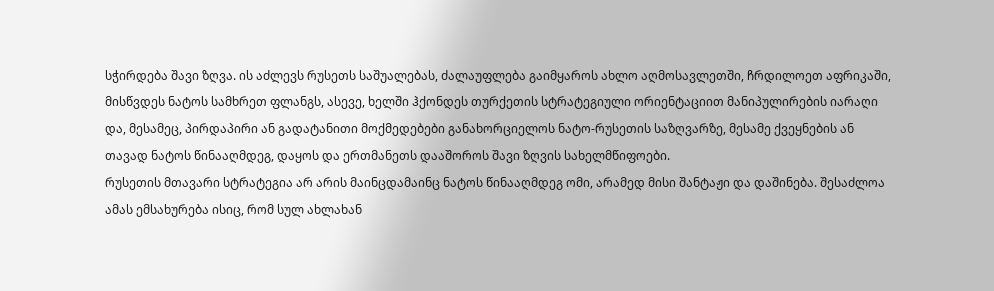სჭირდება შავი ზღვა. ის აძლევს რუსეთს საშუალებას, ძალაუფლება გაიმყაროს ახლო აღმოსავლეთში, ჩრდილოეთ აფრიკაში, მისწვდეს ნატოს სამხრეთ ფლანგს, ასევე, ხელში ჰქონდეს თურქეთის სტრატეგიული ორიენტაციით მანიპულირების იარაღი და, მესამეც, პირდაპირი ან გადატანითი მოქმედებები განახორციელოს ნატო-რუსეთის საზღვარზე, მესამე ქვეყნების ან თავად ნატოს წინააღმდეგ, დაყოს და ერთმანეთს დააშოროს შავი ზღვის სახელმწიფოები.
რუსეთის მთავარი სტრატეგია არ არის მაინცდამაინც ნატოს წინააღმდეგ ომი, არამედ მისი შანტაჟი და დაშინება. შესაძლოა ამას ემსახურება ისიც, რომ სულ ახლახან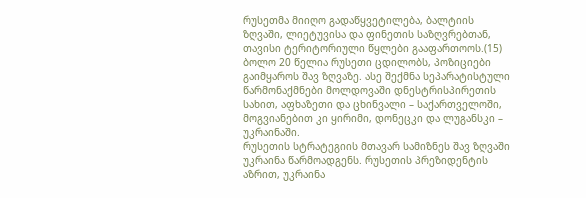რუსეთმა მიიღო გადაწყვეტილება, ბალტიის ზღვაში, ლიეტუვისა და ფინეთის საზღვრებთან, თავისი ტერიტორიული წყლები გააფართოოს.(15)
ბოლო 20 წელია რუსეთი ცდილობს, პოზიციები გაიმყაროს შავ ზღვაზე. ასე შექმნა სეპარატისტული წარმონაქმნები მოლდოვაში დნესტრისპირეთის სახით, აფხაზეთი და ცხინვალი – საქართველოში, მოგვიანებით კი ყირიმი, დონეცკი და ლუგანსკი – უკრაინაში.
რუსეთის სტრატეგიის მთავარ სამიზნეს შავ ზღვაში უკრაინა წარმოადგენს. რუსეთის პრეზიდენტის აზრით, უკრაინა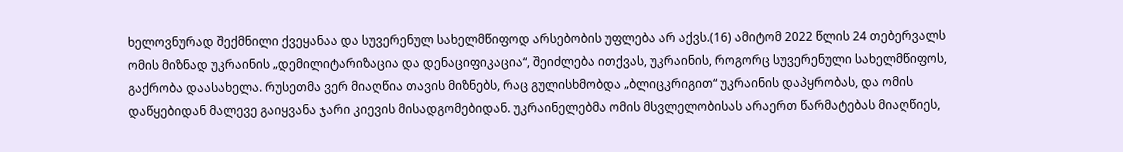ხელოვნურად შექმნილი ქვეყანაა და სუვერენულ სახელმწიფოდ არსებობის უფლება არ აქვს.(16) ამიტომ 2022 წლის 24 თებერვალს ომის მიზნად უკრაინის „დემილიტარიზაცია და დენაციფიკაცია“, შეიძლება ითქვას, უკრაინის, როგორც სუვერენული სახელმწიფოს, გაქრობა დაასახელა. რუსეთმა ვერ მიაღწია თავის მიზნებს, რაც გულისხმობდა „ბლიცკრიგით“ უკრაინის დაპყრობას, და ომის დაწყებიდან მალევე გაიყვანა ჯარი კიევის მისადგომებიდან. უკრაინელებმა ომის მსვლელობისას არაერთ წარმატებას მიაღწიეს,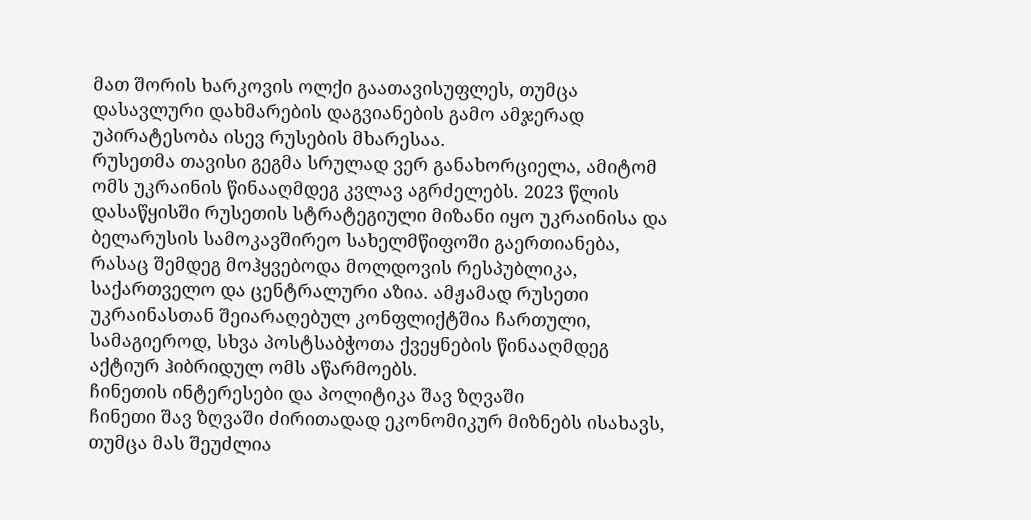მათ შორის ხარკოვის ოლქი გაათავისუფლეს, თუმცა დასავლური დახმარების დაგვიანების გამო ამჯერად უპირატესობა ისევ რუსების მხარესაა.
რუსეთმა თავისი გეგმა სრულად ვერ განახორციელა, ამიტომ ომს უკრაინის წინააღმდეგ კვლავ აგრძელებს. 2023 წლის დასაწყისში რუსეთის სტრატეგიული მიზანი იყო უკრაინისა და ბელარუსის სამოკავშირეო სახელმწიფოში გაერთიანება, რასაც შემდეგ მოჰყვებოდა მოლდოვის რესპუბლიკა, საქართველო და ცენტრალური აზია. ამჟამად რუსეთი უკრაინასთან შეიარაღებულ კონფლიქტშია ჩართული, სამაგიეროდ, სხვა პოსტსაბჭოთა ქვეყნების წინააღმდეგ აქტიურ ჰიბრიდულ ომს აწარმოებს.
ჩინეთის ინტერესები და პოლიტიკა შავ ზღვაში
ჩინეთი შავ ზღვაში ძირითადად ეკონომიკურ მიზნებს ისახავს, თუმცა მას შეუძლია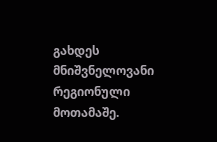გახდეს მნიშვნელოვანი რეგიონული მოთამაშე.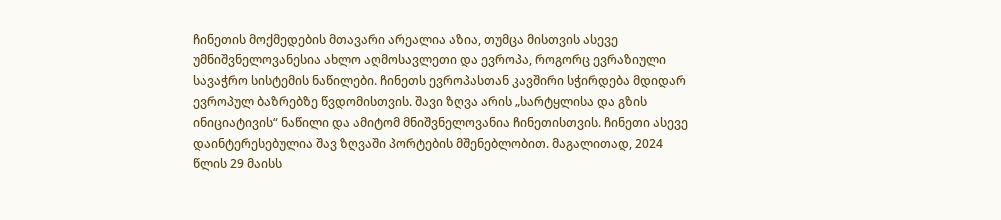ჩინეთის მოქმედების მთავარი არეალია აზია, თუმცა მისთვის ასევე უმნიშვნელოვანესია ახლო აღმოსავლეთი და ევროპა, როგორც ევრაზიული სავაჭრო სისტემის ნაწილები. ჩინეთს ევროპასთან კავშირი სჭირდება მდიდარ ევროპულ ბაზრებზე წვდომისთვის. შავი ზღვა არის „სარტყლისა და გზის ინიციატივის“ ნაწილი და ამიტომ მნიშვნელოვანია ჩინეთისთვის. ჩინეთი ასევე დაინტერესებულია შავ ზღვაში პორტების მშენებლობით. მაგალითად, 2024 წლის 29 მაისს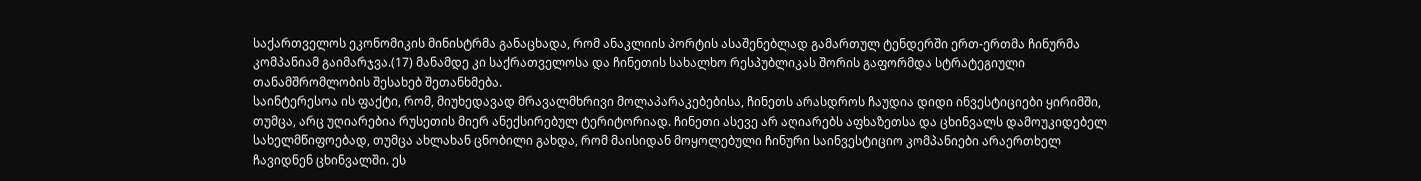საქართველოს ეკონომიკის მინისტრმა განაცხადა, რომ ანაკლიის პორტის ასაშენებლად გამართულ ტენდერში ერთ-ერთმა ჩინურმა კომპანიამ გაიმარჯვა.(17) მანამდე კი საქრათველოსა და ჩინეთის სახალხო რესპუბლიკას შორის გაფორმდა სტრატეგიული თანამშრომლობის შესახებ შეთანხმება.
საინტერესოა ის ფაქტი, რომ, მიუხედავად მრავალმხრივი მოლაპარაკებებისა, ჩინეთს არასდროს ჩაუდია დიდი ინვესტიციები ყირიმში, თუმცა, არც უღიარებია რუსეთის მიერ ანექსირებულ ტერიტორიად. ჩინეთი ასევე არ აღიარებს აფხაზეთსა და ცხინვალს დამოუკიდებელ სახელმწიფოებად, თუმცა ახლახან ცნობილი გახდა, რომ მაისიდან მოყოლებული ჩინური საინვესტიციო კომპანიები არაერთხელ ჩავიდნენ ცხინვალში. ეს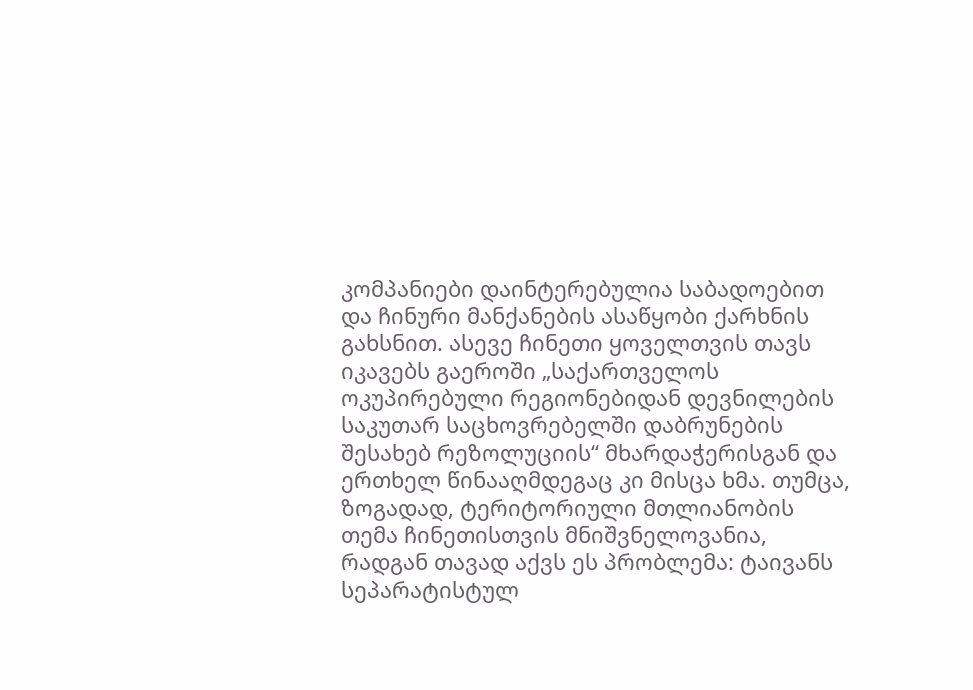კომპანიები დაინტერებულია საბადოებით და ჩინური მანქანების ასაწყობი ქარხნის გახსნით. ასევე ჩინეთი ყოველთვის თავს იკავებს გაეროში „საქართველოს ოკუპირებული რეგიონებიდან დევნილების საკუთარ საცხოვრებელში დაბრუნების შესახებ რეზოლუციის“ მხარდაჭერისგან და ერთხელ წინააღმდეგაც კი მისცა ხმა. თუმცა, ზოგადად, ტერიტორიული მთლიანობის თემა ჩინეთისთვის მნიშვნელოვანია, რადგან თავად აქვს ეს პრობლემა: ტაივანს სეპარატისტულ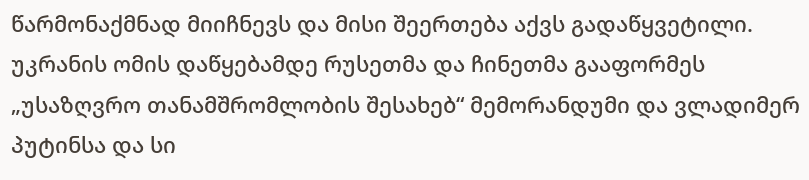წარმონაქმნად მიიჩნევს და მისი შეერთება აქვს გადაწყვეტილი.
უკრანის ომის დაწყებამდე რუსეთმა და ჩინეთმა გააფორმეს „უსაზღვრო თანამშრომლობის შესახებ“ მემორანდუმი და ვლადიმერ პუტინსა და სი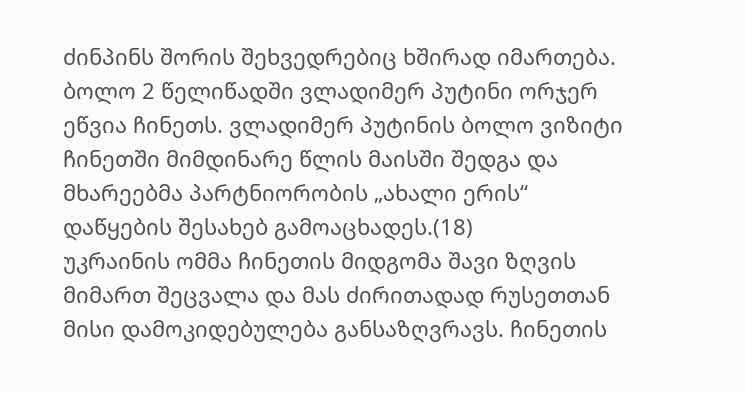ძინპინს შორის შეხვედრებიც ხშირად იმართება. ბოლო 2 წელიწადში ვლადიმერ პუტინი ორჯერ ეწვია ჩინეთს. ვლადიმერ პუტინის ბოლო ვიზიტი ჩინეთში მიმდინარე წლის მაისში შედგა და მხარეებმა პარტნიორობის „ახალი ერის“ დაწყების შესახებ გამოაცხადეს.(18)
უკრაინის ომმა ჩინეთის მიდგომა შავი ზღვის მიმართ შეცვალა და მას ძირითადად რუსეთთან მისი დამოკიდებულება განსაზღვრავს. ჩინეთის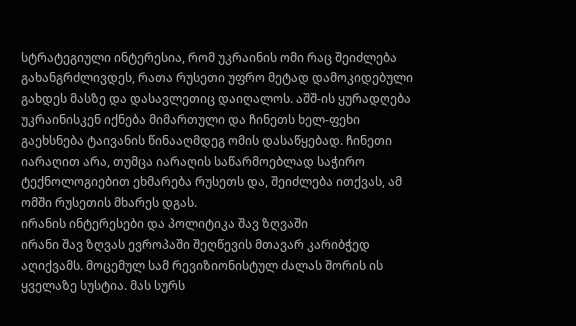სტრატეგიული ინტერესია, რომ უკრაინის ომი რაც შეიძლება გახანგრძლივდეს, რათა რუსეთი უფრო მეტად დამოკიდებული გახდეს მასზე და დასავლეთიც დაიღალოს. აშშ-ის ყურადღება უკრაინისკენ იქნება მიმართული და ჩინეთს ხელ-ფეხი გაეხსნება ტაივანის წინააღმდეგ ომის დასაწყებად. ჩინეთი იარაღით არა, თუმცა იარაღის საწარმოებლად საჭირო ტექნოლოგიებით ეხმარება რუსეთს და, შეიძლება ითქვას, ამ ომში რუსეთის მხარეს დგას.
ირანის ინტერესები და პოლიტიკა შავ ზღვაში
ირანი შავ ზღვას ევროპაში შეღწევის მთავარ კარიბჭედ აღიქვამს. მოცემულ სამ რევიზიონისტულ ძალას შორის ის ყველაზე სუსტია. მას სურს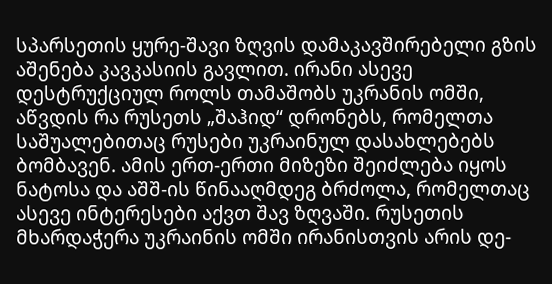სპარსეთის ყურე-შავი ზღვის დამაკავშირებელი გზის აშენება კავკასიის გავლით. ირანი ასევე დესტრუქციულ როლს თამაშობს უკრანის ომში, აწვდის რა რუსეთს „შაჰიდ“ დრონებს, რომელთა საშუალებითაც რუსები უკრაინულ დასახლებებს ბომბავენ. ამის ერთ-ერთი მიზეზი შეიძლება იყოს ნატოსა და აშშ-ის წინააღმდეგ ბრძოლა, რომელთაც ასევე ინტერესები აქვთ შავ ზღვაში. რუსეთის მხარდაჭერა უკრაინის ომში ირანისთვის არის დე-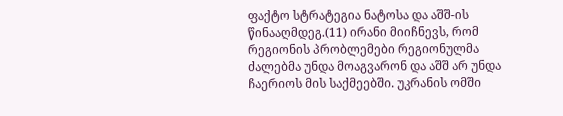ფაქტო სტრატეგია ნატოსა და აშშ-ის წინააღმდეგ.(11) ირანი მიიჩნევს, რომ რეგიონის პრობლემები რეგიონულმა ძალებმა უნდა მოაგვარონ და აშშ არ უნდა ჩაერიოს მის საქმეებში. უკრანის ომში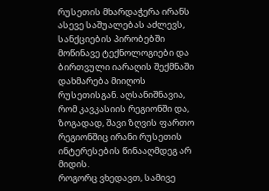რუსეთის მხარდაჭერა ირანს ასევე საშუალებას აძლევს, სანქციების პირობებში მოწინავე ტექნოლოგიები და ბირთვული იარაღის შექმნაში დახმარება მიიღოს რუსეთისგან. აღსანიშნავია, რომ კავკასიის რეგიონში და, ზოგადად, შავი ზღვის ფართო რეგიონშიც ირანი რუსეთის ინტერესების წინააღმდეგ არ მიდის.
როგორც ვხედავთ, სამივე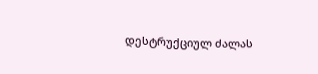დესტრუქციულ ძალას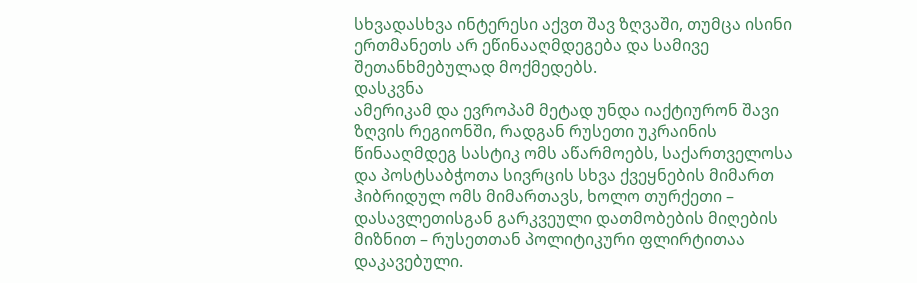სხვადასხვა ინტერესი აქვთ შავ ზღვაში, თუმცა ისინი ერთმანეთს არ ეწინააღმდეგება და სამივე შეთანხმებულად მოქმედებს.
დასკვნა
ამერიკამ და ევროპამ მეტად უნდა იაქტიურონ შავი ზღვის რეგიონში, რადგან რუსეთი უკრაინის წინააღმდეგ სასტიკ ომს აწარმოებს, საქართველოსა და პოსტსაბჭოთა სივრცის სხვა ქვეყნების მიმართ ჰიბრიდულ ომს მიმართავს, ხოლო თურქეთი – დასავლეთისგან გარკვეული დათმობების მიღების მიზნით – რუსეთთან პოლიტიკური ფლირტითაა დაკავებული.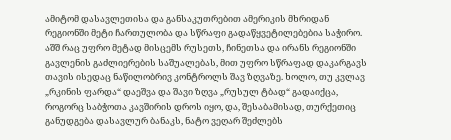ამიტომ დასავლეთისა და განსაკუთრებით ამერიკის მხრიდან რეგიონში მეტი ჩართულობა და სწრაფი გადაწყვეტილებებია საჭირო. აშშ რაც უფრო მეტად მისცემს რუსეთს, ჩინეთსა და ირანს რეგიონში გავლენის გაძლიერების საშუალებას, მით უფრო სწრაფად დაკარგავს თავის ისედაც ნაწილობრივ კონტროლს შავ ზღვაზე. ხოლო, თუ კვლავ „რკინის ფარდა“ დაეშვა და შავი ზღვა „რუსულ ტბად“ გადაიქცა, როგორც საბჭოთა კავშირის დროს იყო, და, შესაბამისად, თურქეთიც განუდგება დასავლურ ბანაკს, ნატო ვეღარ შეძლებს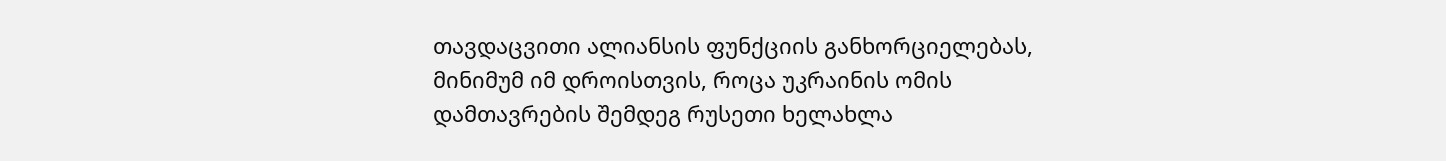თავდაცვითი ალიანსის ფუნქციის განხორციელებას, მინიმუმ იმ დროისთვის, როცა უკრაინის ომის დამთავრების შემდეგ რუსეთი ხელახლა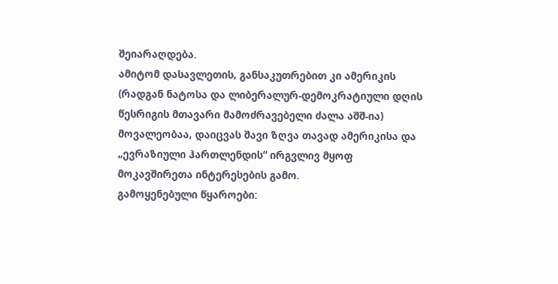შეიარაღდება.
ამიტომ დასავლეთის, განსაკუთრებით კი ამერიკის (რადგან ნატოსა და ლიბერალურ-დემოკრატიული დღის წესრიგის მთავარი მამოძრავებელი ძალა აშშ-ია) მოვალეობაა, დაიცვას შავი ზღვა თავად ამერიკისა და „ევრაზიული ჰართლენდის“ ირგვლივ მყოფ მოკავშირეთა ინტერესების გამო.
გამოყენებული წყაროები: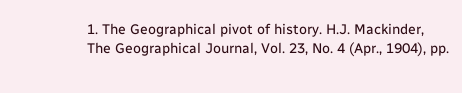1. The Geographical pivot of history. H.J. Mackinder, The Geographical Journal, Vol. 23, No. 4 (Apr., 1904), pp.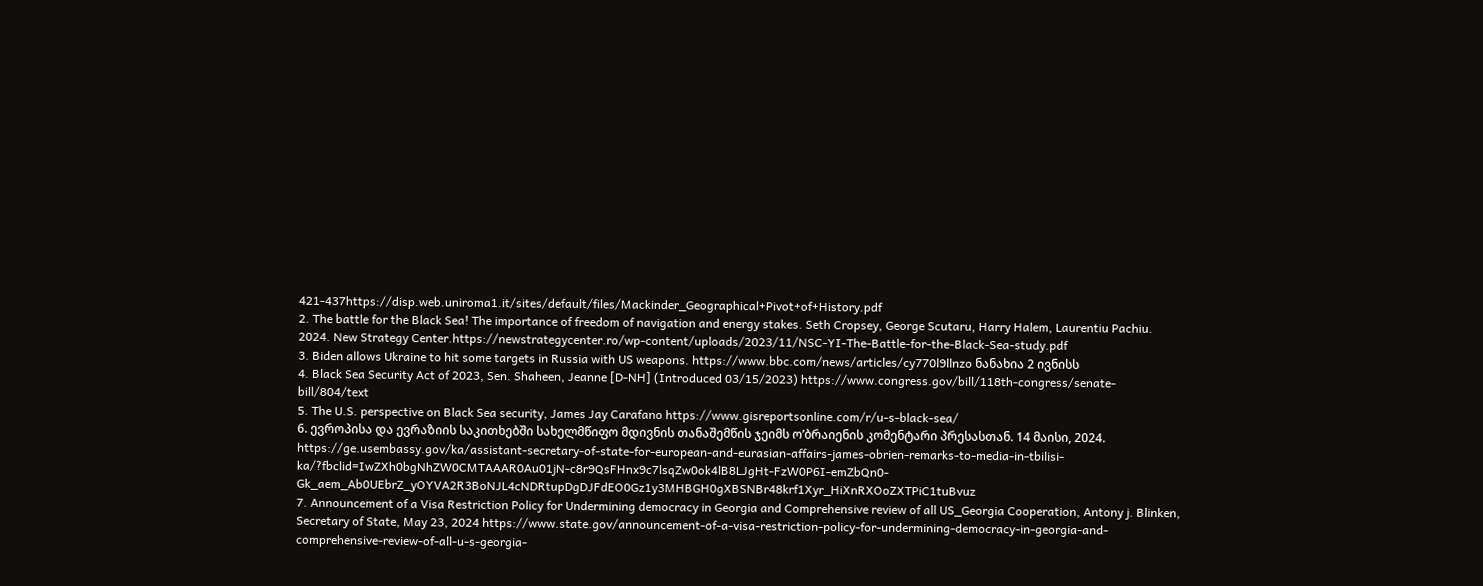421-437https://disp.web.uniroma1.it/sites/default/files/Mackinder_Geographical+Pivot+of+History.pdf
2. The battle for the Black Sea! The importance of freedom of navigation and energy stakes. Seth Cropsey, George Scutaru, Harry Halem, Laurentiu Pachiu. 2024. New Strategy Center.https://newstrategycenter.ro/wp-content/uploads/2023/11/NSC-YI-The-Battle-for-the-Black-Sea-study.pdf
3. Biden allows Ukraine to hit some targets in Russia with US weapons. https://www.bbc.com/news/articles/cy770l9llnzo ნანახია 2 ივნისს
4. Black Sea Security Act of 2023, Sen. Shaheen, Jeanne [D-NH] (Introduced 03/15/2023) https://www.congress.gov/bill/118th-congress/senate-bill/804/text
5. The U.S. perspective on Black Sea security, James Jay Carafano https://www.gisreportsonline.com/r/u-s-black-sea/
6. ევროპისა და ევრაზიის საკითხებში სახელმწიფო მდივნის თანაშემწის ჯეიმს ო’ბრაიენის კომენტარი პრესასთან. 14 მაისი, 2024. https://ge.usembassy.gov/ka/assistant-secretary-of-state-for-european-and-eurasian-affairs-james-obrien-remarks-to-media-in-tbilisi-ka/?fbclid=IwZXh0bgNhZW0CMTAAAR0Au01jN-c8r9QsFHnx9c7lsqZw0ok4lB8LJgHt-FzW0P6I-emZbQn0-Gk_aem_Ab0UEbrZ_yOYVA2R3BoNJL4cNDRtupDgDJFdEO0Gz1y3MHBGH0gXBSNBr48krf1Xyr_HiXnRXOoZXTPiC1tuBvuz
7. Announcement of a Visa Restriction Policy for Undermining democracy in Georgia and Comprehensive review of all US_Georgia Cooperation, Antony j. Blinken, Secretary of State, May 23, 2024 https://www.state.gov/announcement-of-a-visa-restriction-policy-for-undermining-democracy-in-georgia-and-comprehensive-review-of-all-u-s-georgia-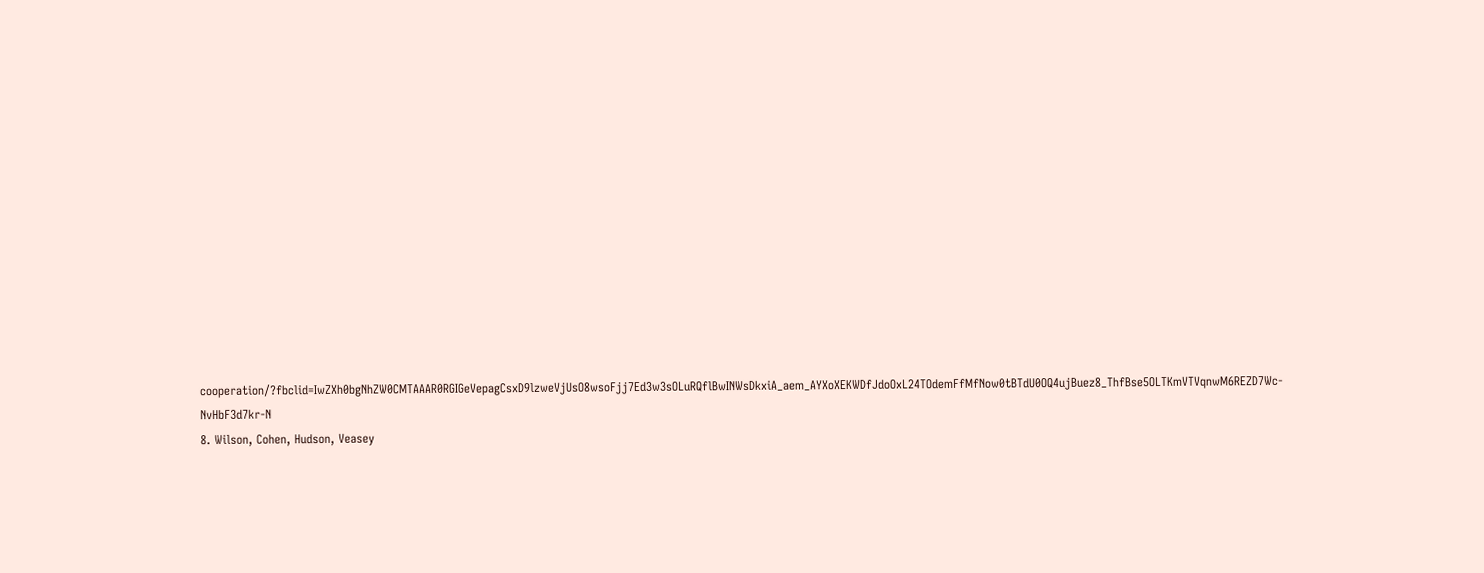cooperation/?fbclid=IwZXh0bgNhZW0CMTAAAR0RGIGeVepagCsxD9lzweVjUsO8wsoFjj7Ed3w3sOLuRQflBwINWsDkxiA_aem_AYXoXEKWDfJdoOxL24TOdemFfMfNow0tBTdU0OQ4ujBuez8_ThfBse5OLTKmVTVqnwM6REZD7Wc-NvHbF3d7kr-N
8. Wilson, Cohen, Hudson, Veasey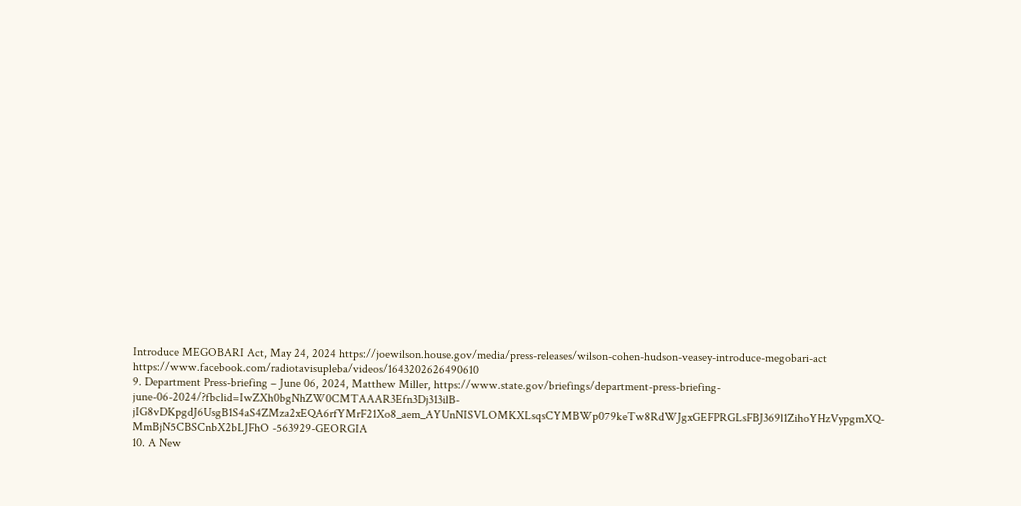Introduce MEGOBARI Act, May 24, 2024 https://joewilson.house.gov/media/press-releases/wilson-cohen-hudson-veasey-introduce-megobari-act https://www.facebook.com/radiotavisupleba/videos/1643202626490610
9. Department Press-briefing – June 06, 2024, Matthew Miller, https://www.state.gov/briefings/department-press-briefing-june-06-2024/?fbclid=IwZXh0bgNhZW0CMTAAAR3Efn3Dj313ilB-jIG8vDKpgdJ6UsgB1S4aS4ZMza2xEQA6rfYMrF21Xo8_aem_AYUnNISVLOMKXLsqsCYMBWp079keTw8RdWJgxGEFPRGLsFBJ369l1ZihoYHzVypgmXQ-MmBjN5CBSCnbX2bLJFhO -563929-GEORGIA
10. A New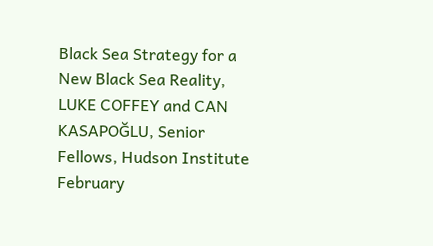Black Sea Strategy for a New Black Sea Reality, LUKE COFFEY and CAN KASAPOĞLU, Senior Fellows, Hudson Institute February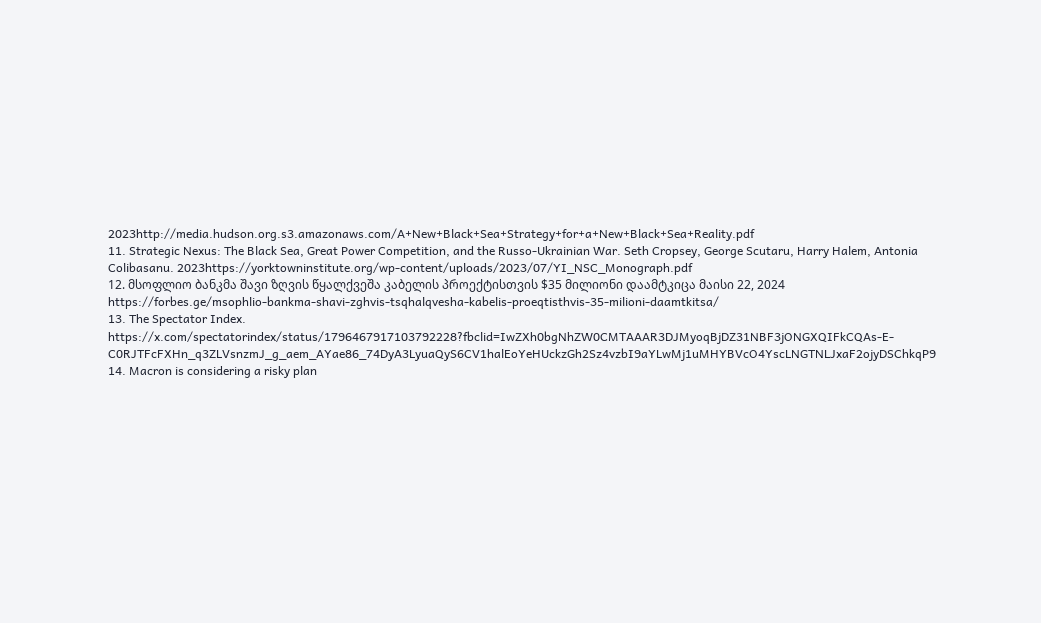2023http://media.hudson.org.s3.amazonaws.com/A+New+Black+Sea+Strategy+for+a+New+Black+Sea+Reality.pdf
11. Strategic Nexus: The Black Sea, Great Power Competition, and the Russo-Ukrainian War. Seth Cropsey, George Scutaru, Harry Halem, Antonia Colibasanu. 2023https://yorktowninstitute.org/wp-content/uploads/2023/07/YI_NSC_Monograph.pdf
12. მსოფლიო ბანკმა შავი ზღვის წყალქვეშა კაბელის პროექტისთვის $35 მილიონი დაამტკიცა მაისი 22, 2024 https://forbes.ge/msophlio-bankma-shavi-zghvis-tsqhalqvesha-kabelis-proeqtisthvis-35-milioni-daamtkitsa/
13. The Spectator Index. https://x.com/spectatorindex/status/1796467917103792228?fbclid=IwZXh0bgNhZW0CMTAAAR3DJMyoqBjDZ31NBF3jONGXQIFkCQAs-E-C0RJTFcFXHn_q3ZLVsnzmJ_g_aem_AYae86_74DyA3LyuaQyS6CV1halEoYeHUckzGh2Sz4vzbI9aYLwMj1uMHYBVcO4YscLNGTNLJxaF2ojyDSChkqP9
14. Macron is considering a risky plan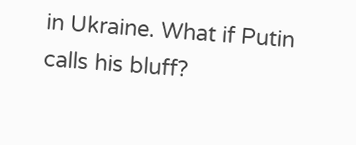in Ukraine. What if Putin calls his bluff?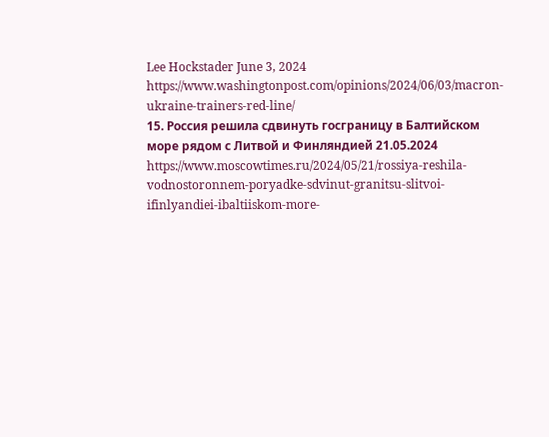Lee Hockstader June 3, 2024 https://www.washingtonpost.com/opinions/2024/06/03/macron-ukraine-trainers-red-line/
15. Россия решила сдвинуть госграницу в Балтийском море рядом с Литвой и Финляндией 21.05.2024 https://www.moscowtimes.ru/2024/05/21/rossiya-reshila-vodnostoronnem-poryadke-sdvinut-granitsu-slitvoi-ifinlyandiei-ibaltiiskom-more-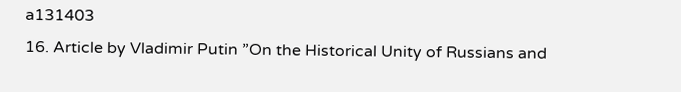a131403
16. Article by Vladimir Putin ”On the Historical Unity of Russians and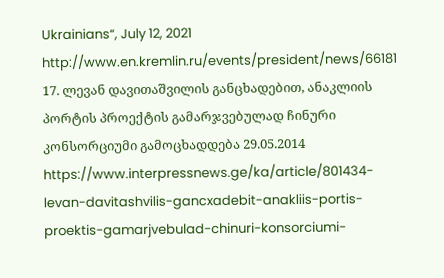Ukrainians“, July 12, 2021 http://www.en.kremlin.ru/events/president/news/66181
17. ლევან დავითაშვილის განცხადებით, ანაკლიის პორტის პროექტის გამარჯვებულად ჩინური კონსორციუმი გამოცხადდება 29.05.2014 https://www.interpressnews.ge/ka/article/801434-levan-davitashvilis-gancxadebit-anakliis-portis-proektis-gamarjvebulad-chinuri-konsorciumi-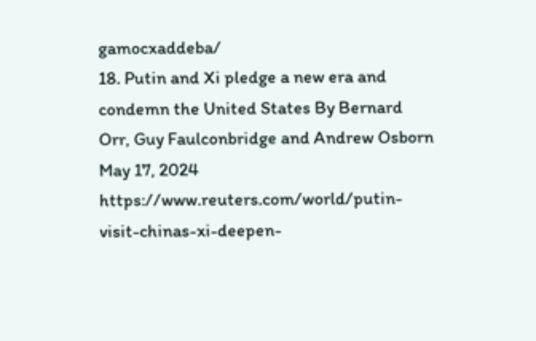gamocxaddeba/
18. Putin and Xi pledge a new era and condemn the United States By Bernard Orr, Guy Faulconbridge and Andrew Osborn May 17, 2024 https://www.reuters.com/world/putin-visit-chinas-xi-deepen-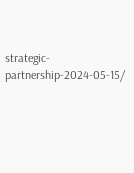strategic-partnership-2024-05-15/